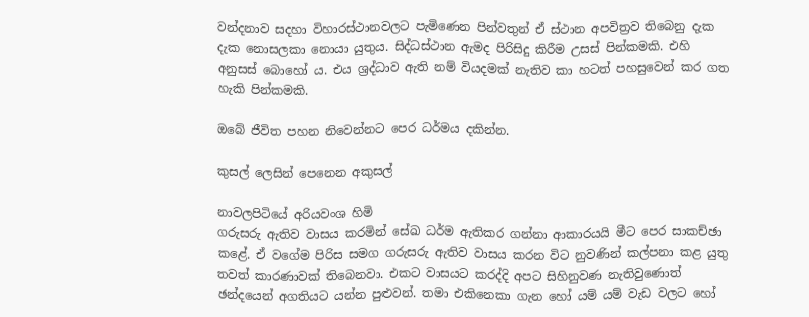වන්දනාව සදහා විහාරස්ථානවලට පැමිණෙන පින්වතුන් ඒ ස්ථාන අපවිත්‍රව තිබෙනු දැක දැක නොසලකා නොයා යුතුය. සිද්ධස්ථාන ඇමද පිරිසිදු කිරීම උසස් පින්කමකි. එහි අනුසස් බොහෝ ය. එය ශ්‍රද්ධාව ඇති නම් වියදමක් නැතිව කා හටත් පහසුවෙන් කර ගත හැකි පින්කමකි.

ඔබේ ජීවිත පහන නිවෙන්නට පෙර ධර්මය දකින්න.

කුසල් ලෙසින් පෙනෙන අකුසල්

නාවලපිටියේ අරියවංශ හිමි
ගරුසරු ඇතිව වාසය කරමින් සේඛ ධර්ම ඇතිකර ගන්නා ආකාරයයි මීට පෙර සාකච්ඡා කළේ. ඒ වගේම පිරිස සමග ගරුසරු ඇතිව වාසය කරන විට නුවණින් කල්පනා කළ යුතු තවත් කාරණාවක් තිබෙනවා. එකට වාසයට කරද්දි අපට සිහිනුවණ නැතිවුණොත් ඡන්දයෙන් අගතියට යන්න පුළුවන්. තමා එකිනෙකා ගැන හෝ යම් යම් වැඩ වලට හෝ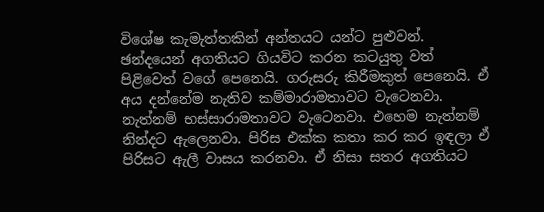විශේෂ කැමැත්තකින් අන්තයට යන්ට පුළුවන්. ඡන්දයෙන් අගතියට ගියවිට කරන කටයුතු වත් පිළිවෙත් වගේ පෙනෙයි. ගරුසරු කිරීමකුත් පෙනෙයි. ඒ අය දන්නේම නැතිව කම්මාරාමතාවට වැටෙනවා. නැත්නම් භස්සාරාමතාවට වැටෙනවා. එහෙම නැත්නම් නින්දට ඇලෙනවා. පිරිස එක්ක කතා කර කර ඉඳලා ඒ පිරිසට ඇලී වාසය කරනවා. ඒ නිසා සතර අගතියට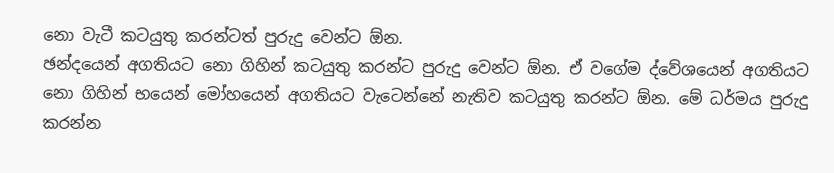නො වැටී කටයුතු කරන්ටත් පුරුදු වෙන්ට ඕන.
ඡන්දයෙන් අගතියට නො ගිහින් කටයුතු කරන්ට පුරුදු වෙන්ට ඕන. ඒ වගේම ද්වේශයෙන් අගතියට නො ගිහින් භයෙන් මෝහයෙන් අගතියට වැටෙන්නේ නැතිව කටයුතු කරන්ට ඕන. මේ ධර්මය පුරුදු කරන්න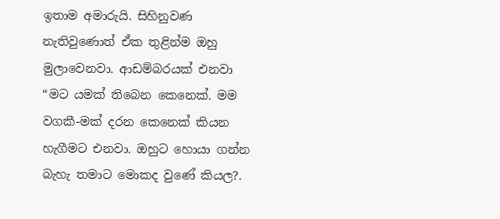ඉතාම අමාරුයි. සිහිනුවණ නැතිවුණොත් ඒක තුළින්ම ඔහු මුලාවෙනවා. ආඩම්බරයක් එනවා “මට යමක් තිබෙන කෙනෙක්. මම වගකී-මක් දරන කෙනෙක් කියන හැගීමට එනවා. ඔහුට හොයා ගන්න බැහැ තමාට මොකද වුණේ කියල?.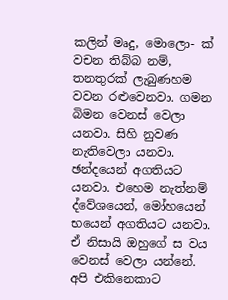කලින් මෘදු, මොලො- ක් වචන තිබ්බ නම්, තනතුරක් ලැබුණහම වවන රළුවෙනවා. ගමන බිමන වෙනස් වෙලා යනවා. සිහි නුවණ නැතිවෙලා යනවා. ඡන්දයෙන් අගතියට යනවා. එහෙම නැත්නම් ද්වේශයෙන්, මෝහයෙන් භයෙන් අගතියට යනවා. ඒ නිසායි ඔහුගේ ස වය වෙනස් වෙලා යන්නේ.
අපි එකිනෙකාට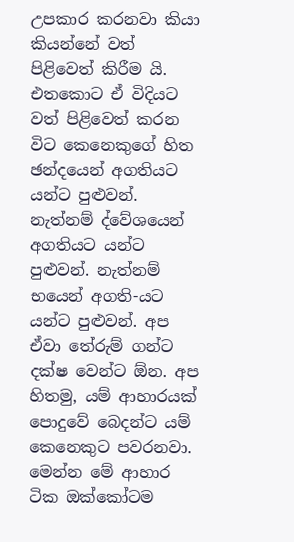උපකාර කරනවා කියා කියන්නේ වත් පිළිවෙත් කිරීම යි. එතකොට ඒ විදියට වත් පිළිවෙත් කරන විට කෙනෙකුගේ හිත ඡන්දයෙන් අගතියට යන්ට පුළුවන්. නැත්නම් ද්වේශයෙන් අගතියට යන්ට පුළුවන්. නැත්නම් භයෙන් අගති-යට යන්ට පුළුවන්. අප ඒවා තේරුම් ගන්ට දක්ෂ වෙන්ට ඕන. අප හිතමු, යම් ආහාරයක් පොදුවේ බෙදන්ට යම් කෙනෙකුට පවරනවා. මෙන්න මේ ආහාර ටික ඔක්කෝටම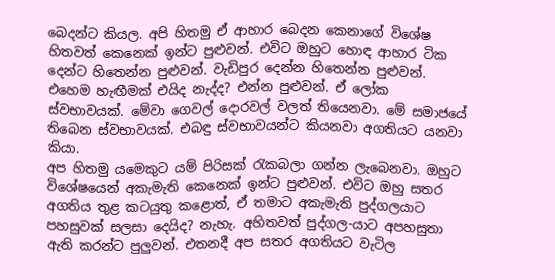බෙදන්ට කියල. අපි හිතමු ඒ ආහාර බෙදන කෙනාගේ විශේෂ හිතවත් කෙනෙක් ඉන්ට පුළුවන්. එවිට ඔහුට හොඳ ආහාර ටික දෙන්ට හිතෙන්න පුළුවන්. වැඩිපුර දෙන්න හිතෙන්න පුළුවන්. එහෙම හැඟීමක් එයිද නැද්ද? එන්න පුළුවන්. ඒ ලෝක ස්වභාවයක්. මේවා ගෙවල් දොරවල් වලත් තියෙනවා. මේ සමාජයේ තිබෙන ස්වභාවයක්. එබඳු ස්වභාවයන්ට කියනවා අගතියට යනවා කියා.
අප හිතමු යමෙකුට යම් පිරිසක් රැකබලා ගන්න ලැබෙනවා. ඔහුට විශේෂයෙන් අකැමැති කෙනෙක් ඉන්ට පුළුවන්. එවිට ඔහු සතර අගතිය තුළ කටයුතු කළොත්, ඒ තමාට අකැමැති පුද්ගලයාට පහසුවක් සලසා දෙයිද? නැහැ. අහිතවත් පුද්ගල-යාට අපහසුතා ඇති කරන්ට පුලුවන්. එතනදී අප සතර අගතියට වැටිල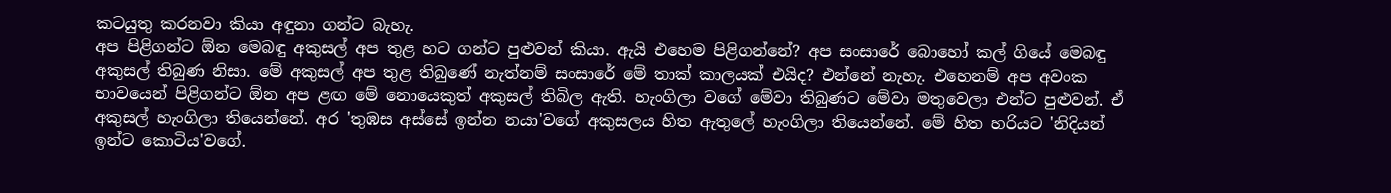කටයුතු කරනවා කියා අඳුනා ගන්ට බැහැ.
අප පිළිගන්ට ඕන මෙබඳු අකුසල් අප තුළ හට ගන්ට පුළුවන් කියා. ඇයි එහෙම පිළිගන්නේ? අප සංසාරේ බොහෝ කල් ගියේ මෙබඳු අකුසල් තිබුණ නිසා. මේ අකුසල් අප තුළ තිබුණේ නැත්නම් සංසාරේ මේ තාක් කාලයක් එයිද? එන්නේ නැහැ. එහෙනම් අප අවංක භාවයෙන් පිළිගන්ට ඕන අප ළඟ මේ නොයෙකුත් අකුසල් තිබිල ඇති. හැංගිලා වගේ මේවා තිබුණට මේවා මතුවෙලා එන්ට පුළුවන්. ඒ අකුසල් හැංගිලා තියෙන්නේ. අර 'තුඹස අස්සේ ඉන්න නයා'වගේ අකුසලය හිත ඇතුලේ හැංගිලා තියෙන්නේ. මේ හිත හරියට 'නිදියන් ඉන්ට කොටිය'වගේ.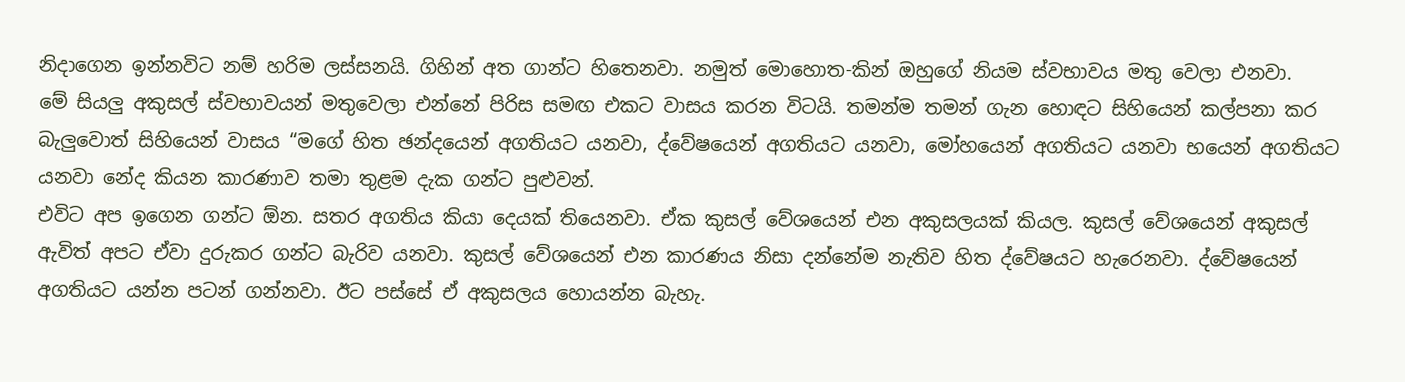නිදාගෙන ඉන්නවිට නම් හරිම ලස්සනයි. ගිහින් අත ගාන්ට හිතෙනවා. නමුත් මොහොත-කින් ඔහුගේ නියම ස්වභාවය මතු වෙලා එනවා.
මේ සියලු අකුසල් ස්වභාවයන් මතුවෙලා එන්නේ පිරිස සමඟ එකට වාසය කරන විටයි. තමන්ම තමන් ගැන හොඳට සිහියෙන් කල්පනා කර බැලුවොත් සිහියෙන් වාසය “මගේ හිත ඡන්දයෙන් අගතියට යනවා, ද්වේෂයෙන් අගතියට යනවා, මෝහයෙන් අගතියට යනවා භයෙන් අගතියට යනවා නේද කියන කාරණාව තමා තුළම දැක ගන්ට පුළුවන්.
එවිට අප ඉගෙන ගන්ට ඕන. සතර අගතිය කියා දෙයක් තියෙනවා. ඒක කුසල් වේශයෙන් එන අකුසලයක් කියල. කුසල් වේශයෙන් අකුසල් ඇවිත් අපට ඒවා දුරුකර ගන්ට බැරිව යනවා. කුසල් වේශයෙන් එන කාරණය නිසා දන්නේම නැතිව හිත ද්වේෂයට හැරෙනවා. ද්වේෂයෙන් අගතියට යන්න පටන් ගන්නවා. ඊට පස්සේ ඒ අකුසලය හොයන්න බැහැ.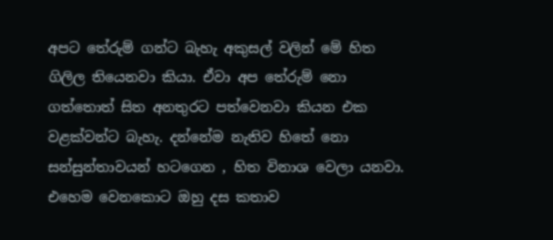අපට තේරුම් ගන්ට බැහැ අකුසල් වලින් මේ හිත ගිලිල තියෙනවා කියා. ඒවා අප තේරුම් නො ගත්තොත් සිත අනතුරට පත්වෙනවා කියන එක වළක්වන්ට බැහැ. දන්නේම නැතිව හිතේ නො සන්සුන්තාවයන් හටගෙන , හිත විනාශ වෙලා යනවා. එහෙම වෙනකොට ඔහු දස කතාව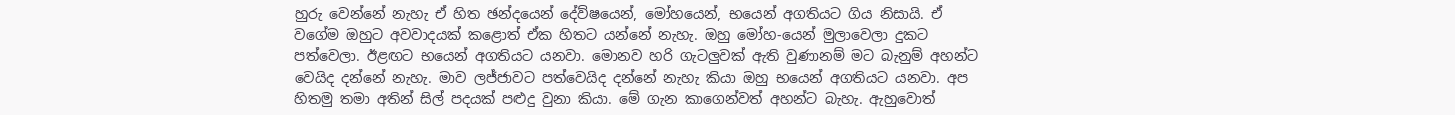හුරු වෙන්නේ නැහැ ඒ හිත ඡන්දයෙන් දේව්ෂයෙන්, මෝහයෙන්, භයෙන් අගතියට ගිය නිසායි. ඒ වගේම ඔහුට අවවාදයක් කළොත් ඒක හිතට යන්නේ නැහැ. ඔහු මෝහ-යෙන් මුලාවෙලා දුකට පත්වෙලා. ඊළඟට භයෙන් අගතියට යනවා. මොනව හරි ගැටලුවක් ඇති වුණානම් මට බැනුම් අහන්ට වෙයිද දන්නේ නැහැ. මාව ලජ්ජාවට පත්වෙයිද දන්නේ නැහැ කියා ඔහු භයෙන් අගතියට යනවා. අප හිතමු තමා අතින් සිල් පදයක් පළුදු වුනා කියා. මේ ගැන කාගෙන්වත් අහන්ට බැහැ. ඇහුවොත්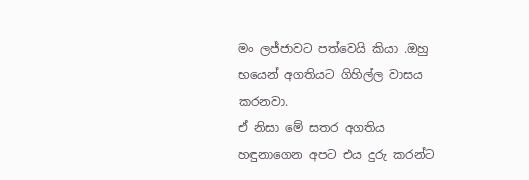මං ලජ්ජාවට පත්වෙයි කියා .ඔහු භයෙන් අගතියට ගිහිල්ල වාසය කරනවා.
ඒ නිසා මේ සතර අගතිය හඳුනාගෙන අපට එය දුරු කරන්ට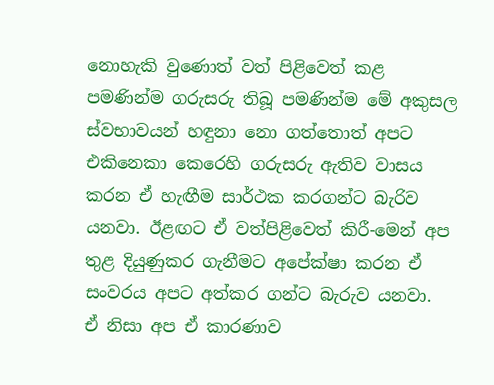නොහැකි වුණොත් වත් පිළිවෙත් කළ පමණින්ම ගරුසරු තිබූ පමණින්ම මේ අකුසල ස්වභාවයන් හඳුනා නො ගත්තොත් අපට එකිනෙකා කෙරෙහි ගරුසරු ඇතිව වාසය කරන ඒ හැඟීම සාර්ථක කරගන්ට බැරිව යනවා. ඊළඟට ඒ වත්පිළිවෙත් කිරී-මෙන් අප තුළ දියුණුකර ගැනීමට අපේක්ෂා කරන ඒ සංවරය අපට අත්කර ගන්ට බැරුව යනවා.
ඒ නිසා අප ඒ කාරණාව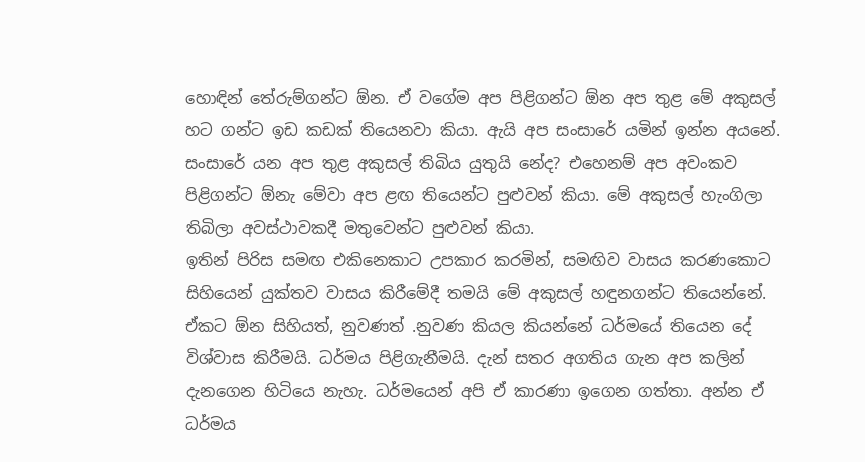හොඳින් තේරුම්ගන්ට ඕන. ඒ වගේම අප පිළිගන්ට ඕන අප තුළ මේ අකුසල් හට ගන්ට ඉඩ කඩක් තියෙනවා කියා. ඇයි අප සංසාරේ යමින් ඉන්න අයනේ. සංසාරේ යන අප තුළ අකුසල් තිබිය යුතුයි නේද? එහෙනම් අප අවංකව පිළිගන්ට ඕනැ මේවා අප ළඟ තියෙන්ට පුළුවන් කියා. මේ අකුසල් හැංගිලා තිබිලා අවස්ථාවකදී මතුවෙන්ට පුළුවන් කියා.
ඉතින් පිරිස සමඟ එකිනෙකාට උපකාර කරමින්, සමඟිව වාසය කරණකොට සිහියෙන් යුක්තව වාසය කිරීමේදී තමයි මේ අකුසල් හඳුනගන්ට තියෙන්නේ. ඒකට ඕන සිහියත්, නුවණත් .නුවණ කියල කියන්නේ ධර්මයේ තියෙන දේ විශ්වාස කිරීමයි. ධර්මය පිළිගැනීමයි. දැන් සතර අගතිය ගැන අප කලින් දැනගෙන හිටියෙ නැහැ. ධර්මයෙන් අපි ඒ කාරණා ඉගෙන ගත්තා. අන්න ඒ ධර්මය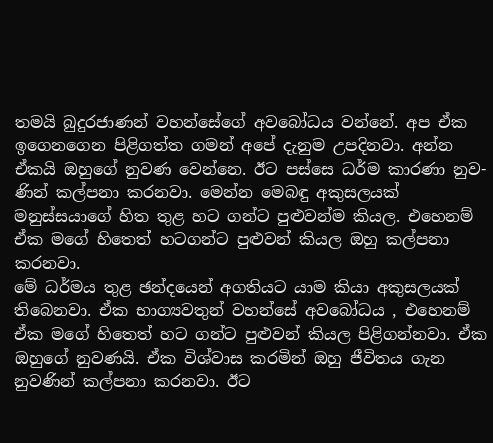තමයි බුදුරජාණන් වහන්සේගේ අවබෝධය වන්නේ. අප ඒක ඉගෙනගෙන පිළිගත්ත ගමන් අපේ දැනුම උපදිනවා. අන්න ඒකයි ඔහුගේ නුවණ වෙන්නෙ. ඊට පස්සෙ ධර්ම කාරණා නුව-ණින් කල්පනා කරනවා. මෙන්න මෙබඳු අකුසලයක් මනුස්සයාගේ හිත තුළ හට ගන්ට පුළුවන්ම කියල. එහෙනම් ඒක මගේ හිතෙත් හටගන්ට පුළුවන් කියල ඔහු කල්පනා කරනවා.
මේ ධර්මය තුළ ඡන්දයෙන් අගතියට යාම කියා අකුසලයක් තිබෙනවා. ඒක භාග්‍යවතුන් වහන්සේ අවබෝධය , එහෙනම් ඒක මගේ හිතෙත් හට ගන්ට පුළුවන් කියල පිළිගන්නවා. ඒක ඔහුගේ නුවණයි. ඒක විශ්වාස කරමින් ඔහු ජීවිතය ගැන නුවණින් කල්පනා කරනවා. ඊට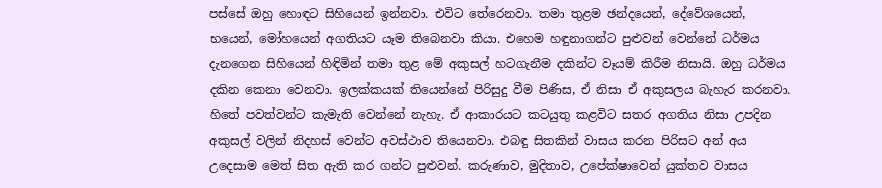පස්සේ ඔහු හොඳට සිහියෙන් ඉන්නවා. එවිට තේරෙනවා. තමා තුළම ඡන්දයෙන්, දේවේශයෙන්, භයෙන්, මෝහයෙන් අගතියට යෑම තිබෙනවා කියා. එහෙම හඳුනාගන්ට පුළුවන් වෙන්නේ ධර්මය දැනගෙන සිහියෙන් හිඳිමින් තමා තුළ මේ අකුසල් හටගැනීම දකින්ට වෑයම් කිරීම නිසායි. ඔහු ධර්මය දකින කෙනා වෙනවා. ඉලක්කයක් තියෙන්නේ පිරිසුදු වීම පිණිස, ඒ නිසා ඒ අකුසලය බැහැර කරනවා. හිතේ පවත්වන්ට කැමැති වෙන්නේ නැහැ. ඒ ආකාරයට කටයුතු කළවිට සතර අගතිය නිසා උපදින අකුසල් වලින් නිදහස් වෙන්ට අවස්ථාව තියෙනවා. එබඳු සිතකින් වාසය කරන පිරිසට අන් අය උදෙසාම මෙත් සිත ඇති කර ගන්ට පුළුවන්. කරුණාව, මුදිතාව, උපේක්ෂාවෙන් යුක්තව වාසය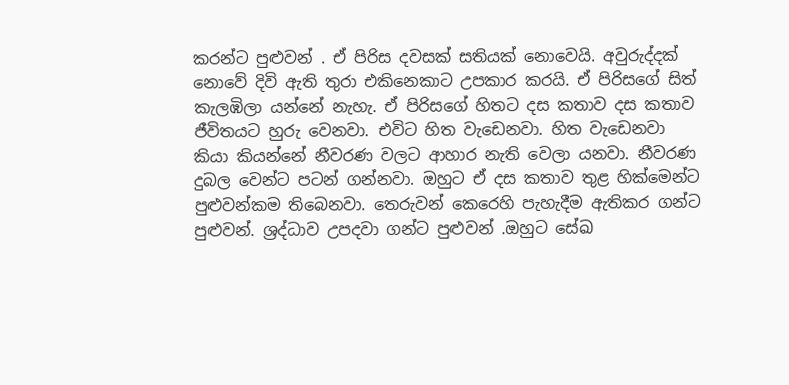කරන්ට පුළුවන් . ඒ පිරිස දවසක් සතියක් නොවෙයි. අවුරුද්දක් නොවේ දිවි ඇති තුරා එකිනෙකාට උපකාර කරයි. ඒ පිරිසගේ සිත් කැලඹිලා යන්නේ නැහැ. ඒ පිරිසගේ හිතට දස කතාව දස කතාව ජීවිතයට හුරු වෙනවා. එවිට හිත වැඩෙනවා. හිත වැඩෙනවා කියා කියන්නේ නීවරණ වලට ආහාර නැති වෙලා යනවා. නීවරණ දුබල වෙන්ට පටන් ගන්නවා. ඔහුට ඒ දස කතාව තුළ හික්මෙන්ට පුළුවන්කම තිබෙනවා. තෙරුවන් කෙරෙහි පැහැදීම ඇතිකර ගන්ට පුළුවන්. ශ්‍රද්ධාව උපදවා ගන්ට පුළුවන් .ඔහුට සේඛ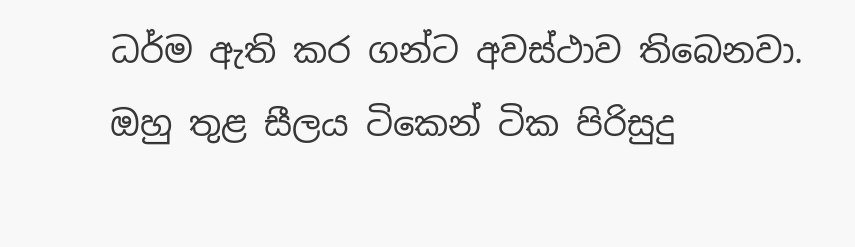ධර්ම ඇති කර ගන්ට අවස්ථාව තිබෙනවා. ඔහු තුළ සීලය ටිකෙන් ටික පිරිසුදු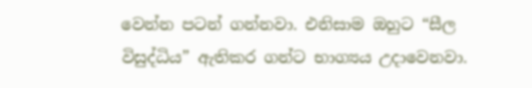වෙන්න පටන් ගන්නවා. එනිසාම ඔහුට “සීල විසුද්ධිය” ඇතිකර ගන්ට භාග්‍යය උදාවෙනවා.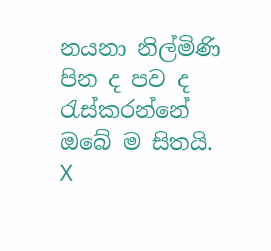නයනා නිල්මිණි
පින ද පව ද රැස්කරන්නේ ඔබේ ම සිතයි.
X